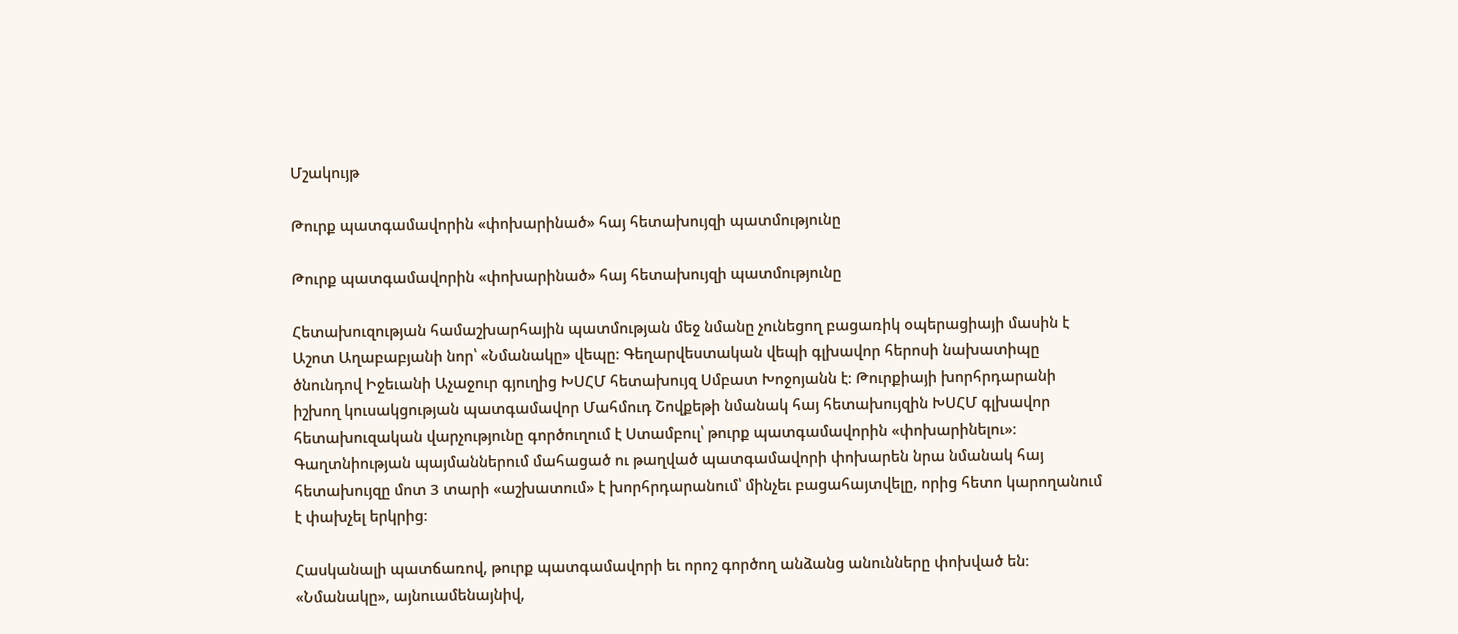Մշակույթ

Թուրք պատգամավորին «փոխարինած» հայ հետախույզի պատմությունը

Թուրք պատգամավորին «փոխարինած» հայ հետախույզի պատմությունը

Հետախուզության համաշխարհային պատմության մեջ նմանը չունեցող բացառիկ օպերացիայի մասին է Աշոտ Աղաբաբյանի նոր՝ «Նմանակը» վեպը։ Գեղարվեստական վեպի գլխավոր հերոսի նախատիպը ծնունդով Իջեւանի Աչաջուր գյուղից ԽՍՀՄ հետախույզ Սմբատ Խոջոյանն է։ Թուրքիայի խորհրդարանի իշխող կուսակցության պատգամավոր Մահմուդ Շովքեթի նմանակ հայ հետախույզին ԽՍՀՄ գլխավոր հետախուզական վարչությունը գործուղում է Ստամբուլ՝ թուրք պատգամավորին «փոխարինելու»։ Գաղտնիության պայմաններում մահացած ու թաղված պատգամավորի փոխարեն նրա նմանակ հայ հետախույզը մոտ 3 տարի «աշխատում» է խորհրդարանում՝ մինչեւ բացահայտվելը, որից հետո կարողանում է փախչել երկրից։

Հասկանալի պատճառով, թուրք պատգամավորի եւ որոշ գործող անձանց անունները փոխված են։ «Նմանակը», այնուամենայնիվ,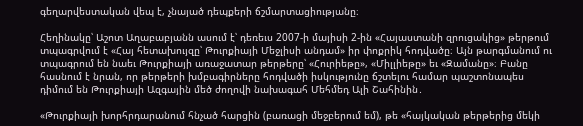գեղարվեստական վեպ է, չնայած դեպքերի ճշմարտացիությանը։

Հեղինակը՝ Աշոտ Աղաբաբյանն ասում է՝ դեռեւս 2007-ի մայիսի 2-ին «Հայաստանի զրուցակից» թերթում տպագրվում է «Հայ հետախույզը՝ Թուրքիայի Մեջլիսի անդամ» իր փոքրիկ հոդվածը։ Այն թարգմանում ու տպագրում են նաեւ Թուրքիայի առաջատար թերթերը՝ «Հուրիեթը», «Միլլիեթը» եւ «Զամանը»։ Բանը հասնում է նրան, որ թերթերի խմբագիրները հոդվածի իսկությունը ճշտելու համար պաշտոնապես դիմում են Թուրքիայի Ազգային մեծ ժողովի նախագահ Մեհմեդ Ալի Շահինին․

«Թուրքիայի խորհրդարանում հնչած հարցին (բառացի մեջբերում եմ), թե «հայկական թերթերից մեկի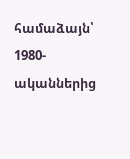համաձայն՝ 1980-ականներից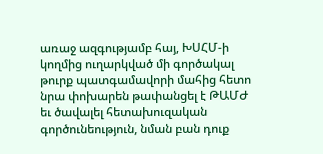առաջ ազգությամբ հայ, ԽՍՀՄ-ի կողմից ուղարկված մի գործակալ թուրք պատգամավորի մահից հետո նրա փոխարեն թափանցել է ԹԱՄԺ եւ ծավալել հետախուզական գործունեություն, նման բան դուք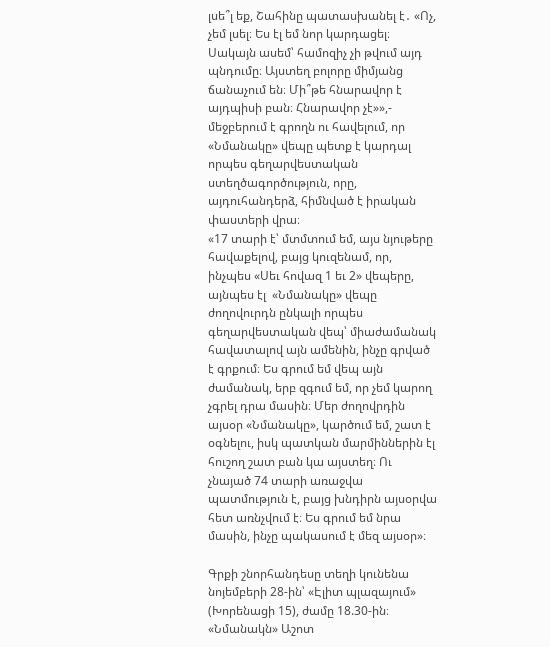լսե՞լ եք, Շահինը պատասխանել է․ «Ոչ, չեմ լսել։ Ես էլ եմ նոր կարդացել։ Սակայն ասեմ՝ համոզիչ չի թվում այդ պնդումը։ Այստեղ բոլորը միմյանց ճանաչում են։ Մի՞թե հնարավոր է այդպիսի բան։ Հնարավոր չէ»»,- մեջբերում է գրողն ու հավելում, որ «Նմանակը» վեպը պետք է կարդալ որպես գեղարվեստական ստեղծագործություն, որը, այդուհանդերձ, հիմնված է իրական փաստերի վրա։
«17 տարի է՝ մտմտում եմ, այս նյութերը հավաքելով, բայց կուզենամ, որ, ինչպես «Սեւ հովազ 1 եւ 2» վեպերը, այնպես էլ  «Նմանակը» վեպը ժողովուրդն ընկալի որպես գեղարվեստական վեպ՝ միաժամանակ հավատալով այն ամենին, ինչը գրված է գրքում։ Ես գրում եմ վեպ այն ժամանակ, երբ զգում եմ, որ չեմ կարող չգրել դրա մասին։ Մեր ժողովրդին այսօր «Նմանակը», կարծում եմ, շատ է օգնելու, իսկ պատկան մարմիններին էլ հուշող շատ բան կա այստեղ։ Ու չնայած 74 տարի առաջվա պատմություն է, բայց խնդիրն այսօրվա հետ առնչվում է։ Ես գրում եմ նրա մասին, ինչը պակասում է մեզ այսօր»։

Գրքի շնորհանդեսը տեղի կունենա նոյեմբերի 28-ին՝ «Էլիտ պլազայում» (Խորենացի 15), ժամը 18.30-ին։ «Նմանակն» Աշոտ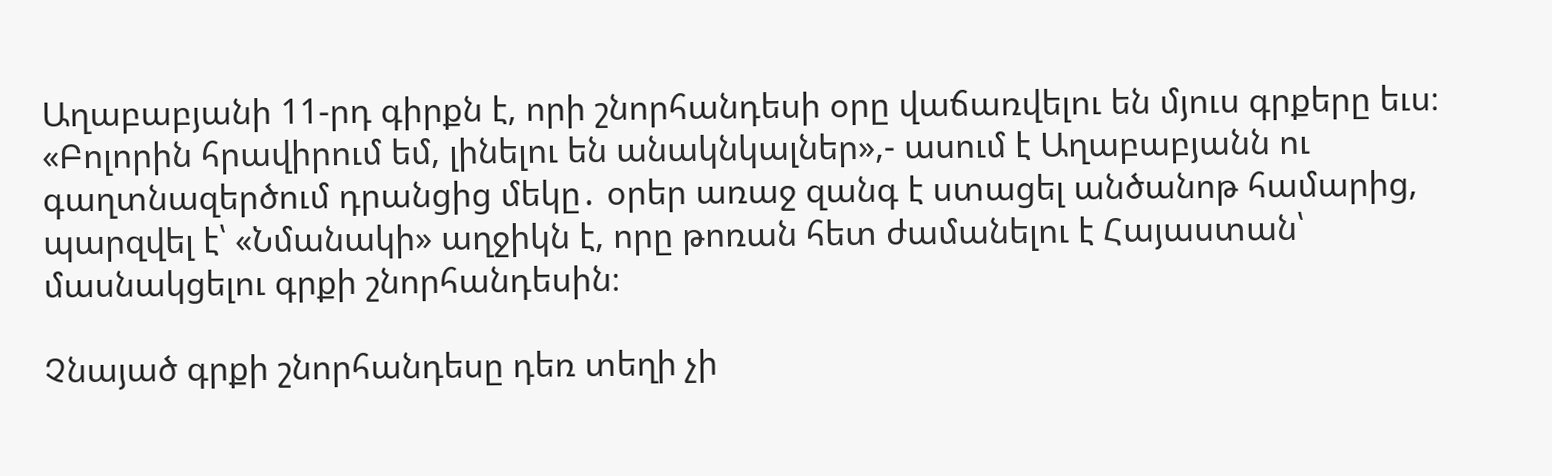Աղաբաբյանի 11-րդ գիրքն է, որի շնորհանդեսի օրը վաճառվելու են մյուս գրքերը եւս։ «Բոլորին հրավիրում եմ, լինելու են անակնկալներ»,- ասում է Աղաբաբյանն ու գաղտնազերծում դրանցից մեկը․ օրեր առաջ զանգ է ստացել անծանոթ համարից, պարզվել է՝ «Նմանակի» աղջիկն է, որը թոռան հետ ժամանելու է Հայաստան՝ մասնակցելու գրքի շնորհանդեսին։

Չնայած գրքի շնորհանդեսը դեռ տեղի չի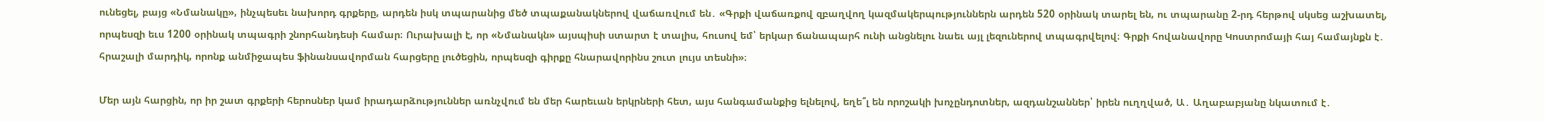ունեցել, բայց «Նմանակը», ինչպեսեւ նախորդ գրքերը, արդեն իսկ տպարանից մեծ տպաքանակներով վաճառվում են․ «Գրքի վաճառքով զբաղվող կազմակերպություններն արդեն 520 օրինակ տարել են, ու տպարանը 2-րդ հերթով սկսեց աշխատել, որպեսզի եւս 1200 օրինակ տպագրի շնորհանդեսի համար։ Ուրախալի է, որ «Նմանակն» այսպիսի ստարտ է տալիս, հուսով եմ՝ երկար ճանապարհ ունի անցնելու նաեւ այլ լեզուներով տպագրվելով։ Գրքի հովանավորը Կոստրոմայի հայ համայնքն է․ հրաշալի մարդիկ, որոնք անմիջապես ֆինանսավորման հարցերը լուծեցին, որպեսզի գիրքը հնարավորինս շուտ լույս տեսնի»։

Մեր այն հարցին, որ իր շատ գրքերի հերոսներ կամ իրադարձություններ առնչվում են մեր հարեւան երկրների հետ, այս հանգամանքից ելնելով, եղե՞լ են որոշակի խոչընդոտներ, ազդանշաններ՝ իրեն ուղղված, Ա․ Աղաբաբյանը նկատում է․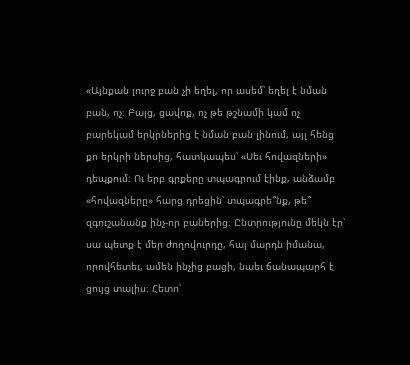«Այնքան լուրջ բան չի եղել, որ ասեմ՝ եղել է նման բան, ոչ։ Բայց, ցավոք, ոչ թե թշնամի կամ ոչ բարեկամ երկրներից է նման բան լինում, այլ հենց քո երկրի ներսից, հատկապես՝ «Սեւ հովազների» դեպքում։ Ու երբ գրքերը տպագրում էինք, անձամբ «հովազները» հարց դրեցին՝ տպագրե՞նք, թե՞ զգուշանանք ինչ-որ բաներից։ Ընտրությունը մեկն էր՝ սա պետք է մեր ժողովուրդը, հայ մարդն իմանա, որովհետեւ, ամեն ինչից բացի, նաեւ ճանապարհ է ցույց տալիս։ Հետո՝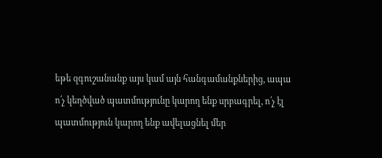եթե զգուշանանք այս կամ այն հանգամանքներից, ապա ո՛չ կեղծված պատմությունը կարող ենք սրբագրել, ո՛չ էլ պատմություն կարող ենք ավելացնել մեր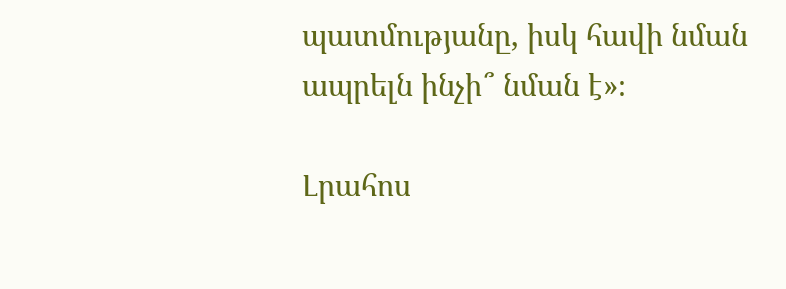պատմությանը, իսկ հավի նման ապրելն ինչի՞ նման է»։

Լրահոս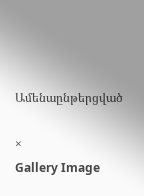Ամենաընթերցված

×
Gallery Image